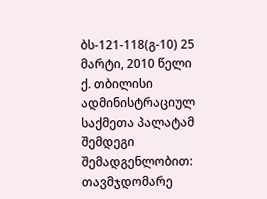ბს-121-118(გ-10) 25 მარტი, 2010 წელი
ქ. თბილისი
ადმინისტრაციულ საქმეთა პალატამ
შემდეგი შემადგენლობით:
თავმჯდომარე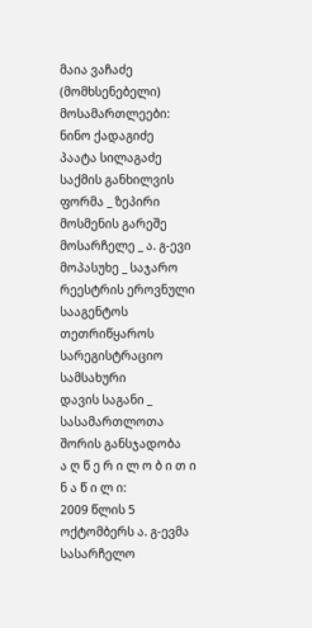მაია ვაჩაძე (მომხსენებელი)
მოსამართლეები: ნინო ქადაგიძე
პაატა სილაგაძე
საქმის განხილვის ფორმა _ ზეპირი მოსმენის გარეშე
მოსარჩელე _ ა. გ-ევი
მოპასუხე _ საჯარო რეესტრის ეროვნული სააგენტოს თეთრიწყაროს
სარეგისტრაციო სამსახური
დავის საგანი _ სასამართლოთა შორის განსჯადობა
ა ღ წ ე რ ი ლ ო ბ ი თ ი ნ ა წ ი ლ ი:
2009 წლის 5 ოქტომბერს ა. გ-ევმა სასარჩელო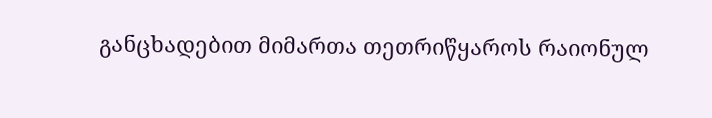განცხადებით მიმართა თეთრიწყაროს რაიონულ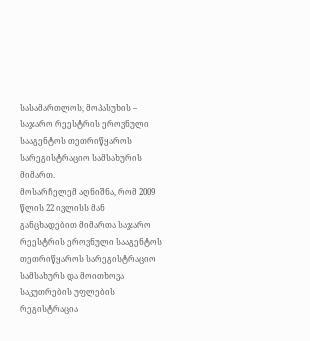სასამართლოს, მოპასუხის – საჯარო რეესტრის ეროვნული სააგენტოს თეთრიწყაროს სარეგისტრაციო სამსახურის მიმართ.
მოსარჩელემ აღნიშნა, რომ 2009 წლის 22 ივლისს მან განცხადებით მიმართა საჯარო რეესტრის ეროვნული სააგენტოს თეთრიწყაროს სარეგისტრაციო სამსახურს და მოითხოვა საკუთრების უფლების რეგისტრაცია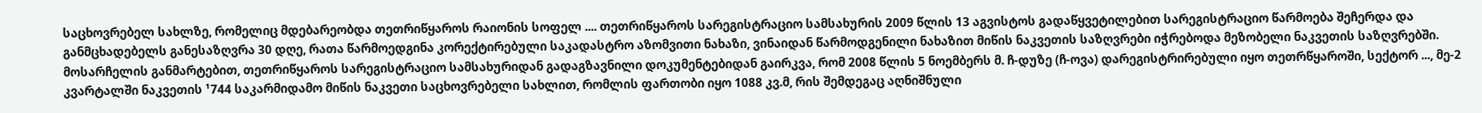საცხოვრებელ სახლზე, რომელიც მდებარეობდა თეთრიწყაროს რაიონის სოფელ .... თეთრიწყაროს სარეგისტრაციო სამსახურის 2009 წლის 13 აგვისტოს გადაწყვეტილებით სარეგისტრაციო წარმოება შეჩერდა და განმცხადებელს განესაზღვრა 30 დღე, რათა წარმოედგინა კორექტირებული საკადასტრო აზომვითი ნახაზი, ვინაიდან წარმოდგენილი ნახაზით მიწის ნაკვეთის საზღვრები იჭრებოდა მეზობელი ნაკვეთის საზღვრებში. მოსარჩელის განმარტებით, თეთრიწყაროს სარეგისტრაციო სამსახურიდან გადაგზავნილი დოკუმენტებიდან გაირკვა, რომ 2008 წლის 5 ნოემბერს მ. ჩ-დუზე (ჩ-ოვა) დარეგისტრირებული იყო თეთრწყაროში, სექტორ ..., მე-2 კვარტალში ნაკვეთის ¹744 საკარმიდამო მიწის ნაკვეთი საცხოვრებელი სახლით, რომლის ფართობი იყო 1088 კვ.მ, რის შემდეგაც აღნიშნული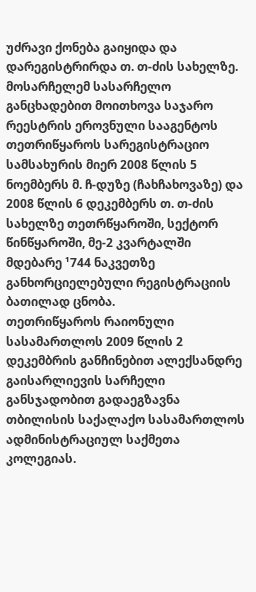უძრავი ქონება გაიყიდა და დარეგისტრირდა თ. თ-ძის სახელზე.
მოსარჩელემ სასარჩელო განცხადებით მოითხოვა საჯარო რეესტრის ეროვნული სააგენტოს თეთრიწყაროს სარეგისტრაციო სამსახურის მიერ 2008 წლის 5 ნოემბერს მ. ჩ-დუზე (ჩახჩახოვაზე) და 2008 წლის 6 დეკემბერს თ. თ-ძის სახელზე თეთრწყაროში, სექტორ წინწყაროში, მე-2 კვარტალში მდებარე ¹744 ნაკვეთზე განხორციელებული რეგისტრაციის ბათილად ცნობა.
თეთრიწყაროს რაიონული სასამართლოს 2009 წლის 2 დეკემბრის განჩინებით ალექსანდრე გაისარლიევის სარჩელი განსჯადობით გადაეგზავნა თბილისის საქალაქო სასამართლოს ადმინისტრაციულ საქმეთა კოლეგიას.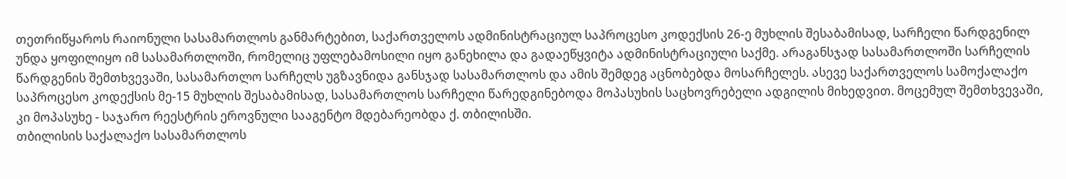თეთრიწყაროს რაიონული სასამართლოს განმარტებით, საქართველოს ადმინისტრაციულ საპროცესო კოდექსის 26-ე მუხლის შესაბამისად, სარჩელი წარდგენილ უნდა ყოფილიყო იმ სასამართლოში, რომელიც უფლებამოსილი იყო განეხილა და გადაეწყვიტა ადმინისტრაციული საქმე. არაგანსჯად სასამართლოში სარჩელის წარდგენის შემთხვევაში, სასამართლო სარჩელს უგზავნიდა განსჯად სასამართლოს და ამის შემდეგ აცნობებდა მოსარჩელეს. ასევე საქართველოს სამოქალაქო საპროცესო კოდექსის მე-15 მუხლის შესაბამისად, სასამართლოს სარჩელი წარედგინებოდა მოპასუხის საცხოვრებელი ადგილის მიხედვით. მოცემულ შემთხვევაში, კი მოპასუხე - საჯარო რეესტრის ეროვნული სააგენტო მდებარეობდა ქ. თბილისში.
თბილისის საქალაქო სასამართლოს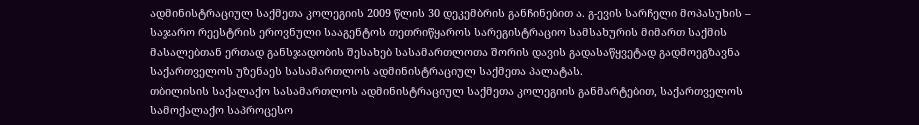ადმინისტრაციულ საქმეთა კოლეგიის 2009 წლის 30 დეკემბრის განჩინებით ა. გ-ევის სარჩელი მოპასუხის – საჯარო რეესტრის ეროვნული სააგენტოს თეთრიწყაროს სარეგისტრაციო სამსახურის მიმართ საქმის მასალებთან ერთად განსჯადობის შესახებ სასამართლოთა შორის დავის გადასაწყვეტად გადმოეგზავნა საქართველოს უზენაეს სასამართლოს ადმინისტრაციულ საქმეთა პალატას.
თბილისის საქალაქო სასამართლოს ადმინისტრაციულ საქმეთა კოლეგიის განმარტებით, საქართველოს სამოქალაქო საპროცესო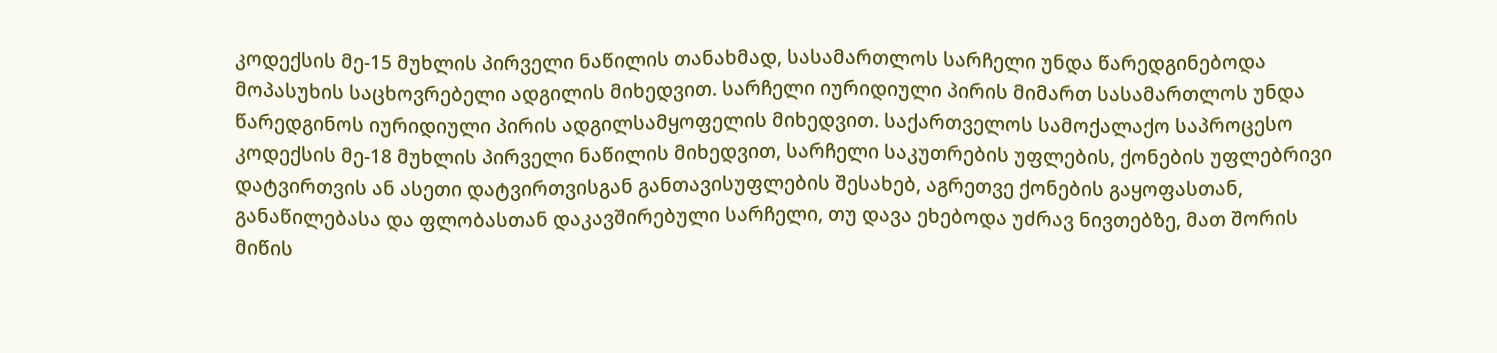კოდექსის მე-15 მუხლის პირველი ნაწილის თანახმად, სასამართლოს სარჩელი უნდა წარედგინებოდა მოპასუხის საცხოვრებელი ადგილის მიხედვით. სარჩელი იურიდიული პირის მიმართ სასამართლოს უნდა წარედგინოს იურიდიული პირის ადგილსამყოფელის მიხედვით. საქართველოს სამოქალაქო საპროცესო კოდექსის მე-18 მუხლის პირველი ნაწილის მიხედვით, სარჩელი საკუთრების უფლების, ქონების უფლებრივი დატვირთვის ან ასეთი დატვირთვისგან განთავისუფლების შესახებ, აგრეთვე ქონების გაყოფასთან, განაწილებასა და ფლობასთან დაკავშირებული სარჩელი, თუ დავა ეხებოდა უძრავ ნივთებზე, მათ შორის მიწის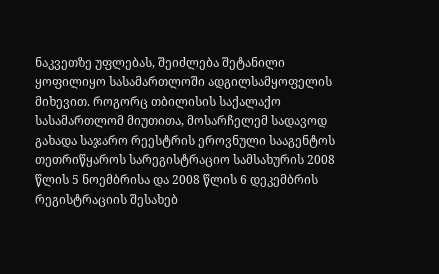ნაკვეთზე უფლებას, შეიძლება შეტანილი ყოფილიყო სასამართლოში ადგილსამყოფელის მიხევით. როგორც თბილისის საქალაქო სასამართლომ მიუთითა, მოსარჩელემ სადავოდ გახადა საჯარო რეესტრის ეროვნული სააგენტოს თეთრიწყაროს სარეგისტრაციო სამსახურის 2008 წლის 5 ნოემბრისა და 2008 წლის 6 დეკემბრის რეგისტრაციის შესახებ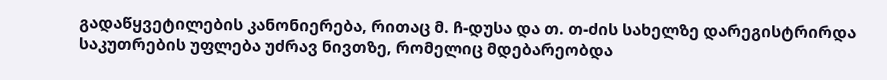გადაწყვეტილების კანონიერება, რითაც მ. ჩ-დუსა და თ. თ-ძის სახელზე დარეგისტრირდა საკუთრების უფლება უძრავ ნივთზე, რომელიც მდებარეობდა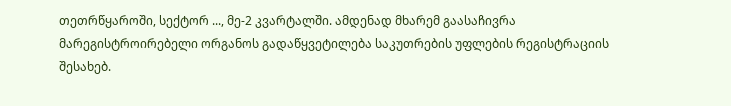თეთრწყაროში, სექტორ ..., მე-2 კვარტალში. ამდენად მხარემ გაასაჩივრა მარეგისტროირებელი ორგანოს გადაწყვეტილება საკუთრების უფლების რეგისტრაციის შესახებ.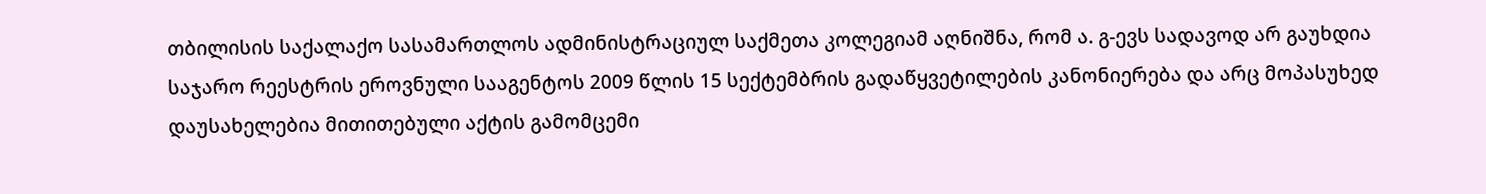თბილისის საქალაქო სასამართლოს ადმინისტრაციულ საქმეთა კოლეგიამ აღნიშნა, რომ ა. გ-ევს სადავოდ არ გაუხდია საჯარო რეესტრის ეროვნული სააგენტოს 2009 წლის 15 სექტემბრის გადაწყვეტილების კანონიერება და არც მოპასუხედ დაუსახელებია მითითებული აქტის გამომცემი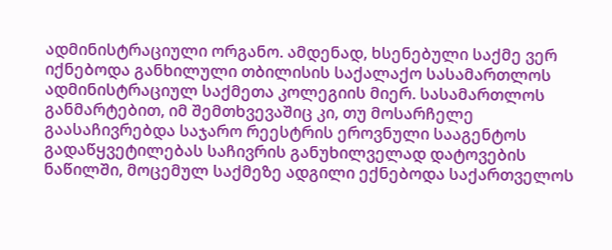ადმინისტრაციული ორგანო. ამდენად, ხსენებული საქმე ვერ იქნებოდა განხილული თბილისის საქალაქო სასამართლოს ადმინისტრაციულ საქმეთა კოლეგიის მიერ. სასამართლოს განმარტებით, იმ შემთხვევაშიც კი, თუ მოსარჩელე გაასაჩივრებდა საჯარო რეესტრის ეროვნული სააგენტოს გადაწყვეტილებას საჩივრის განუხილველად დატოვების ნაწილში, მოცემულ საქმეზე ადგილი ექნებოდა საქართველოს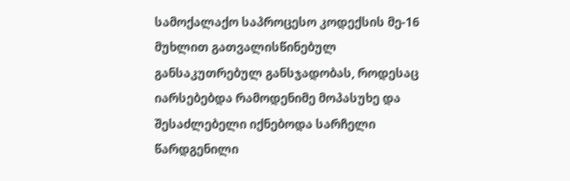სამოქალაქო საპროცესო კოდექსის მე-16 მუხლით გათვალისწინებულ განსაკუთრებულ განსჯადობას, როდესაც იარსებებდა რამოდენიმე მოპასუხე და შესაძლებელი იქნებოდა სარჩელი წარდგენილი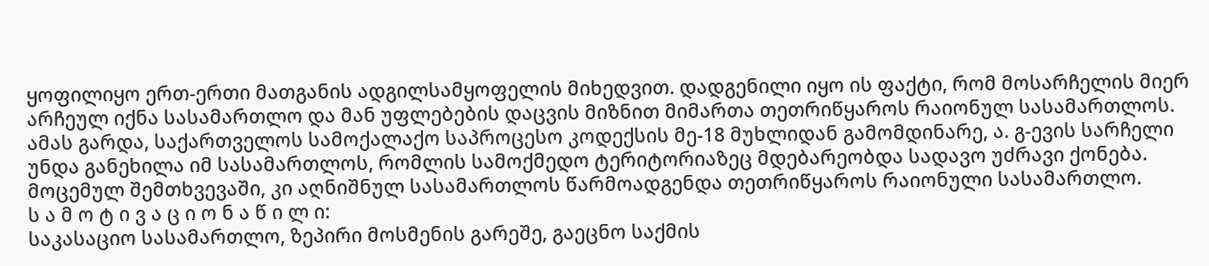ყოფილიყო ერთ-ერთი მათგანის ადგილსამყოფელის მიხედვით. დადგენილი იყო ის ფაქტი, რომ მოსარჩელის მიერ არჩეულ იქნა სასამართლო და მან უფლებების დაცვის მიზნით მიმართა თეთრიწყაროს რაიონულ სასამართლოს. ამას გარდა, საქართველოს სამოქალაქო საპროცესო კოდექსის მე-18 მუხლიდან გამომდინარე, ა. გ-ევის სარჩელი უნდა განეხილა იმ სასამართლოს, რომლის სამოქმედო ტერიტორიაზეც მდებარეობდა სადავო უძრავი ქონება. მოცემულ შემთხვევაში, კი აღნიშნულ სასამართლოს წარმოადგენდა თეთრიწყაროს რაიონული სასამართლო.
ს ა მ ო ტ ი ვ ა ც ი ო ნ ა წ ი ლ ი:
საკასაციო სასამართლო, ზეპირი მოსმენის გარეშე, გაეცნო საქმის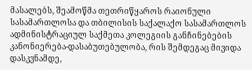მასალებს, შეამოწმა თეთრიწყაროს რაიონული სასამართლოსა და თბილისის საქალაქო სასამართლოს ადმინისტრაციულ საქმეთა კოლეგიის განჩინებების კანონიერება-დასაბუთებულობა, რის შემდეგაც მივიდა დასკვნამდე,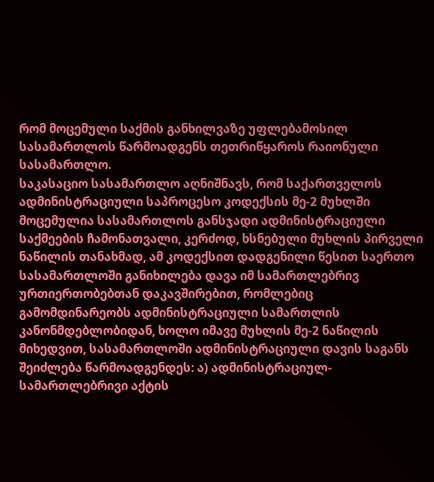რომ მოცემული საქმის განხილვაზე უფლებამოსილ სასამართლოს წარმოადგენს თეთრიწყაროს რაიონული სასამართლო.
საკასაციო სასამართლო აღნიშნავს, რომ საქართველოს ადმინისტრაციული საპროცესო კოდექსის მე-2 მუხლში მოცემულია სასამართლოს განსჯადი ადმინისტრაციული საქმეების ჩამონათვალი, კერძოდ, ხსნებული მუხლის პირველი ნაწილის თანახმად, ამ კოდექსით დადგენილი წესით საერთო სასამართლოში განიხილება დავა იმ სამართლებრივ ურთიერთობებთან დაკავშირებით, რომლებიც გამომდინარეობს ადმინისტრაციული სამართლის კანონმდებლობიდან, ხოლო იმავე მუხლის მე-2 ნაწილის მიხედვით, სასამართლოში ადმინისტრაციული დავის საგანს შეიძლება წარმოადგენდეს: ა) ადმინისტრაციულ-სამართლებრივი აქტის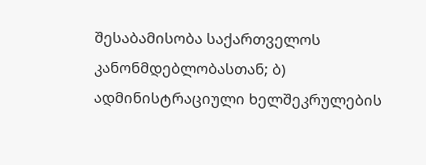შესაბამისობა საქართველოს კანონმდებლობასთან; ბ) ადმინისტრაციული ხელშეკრულების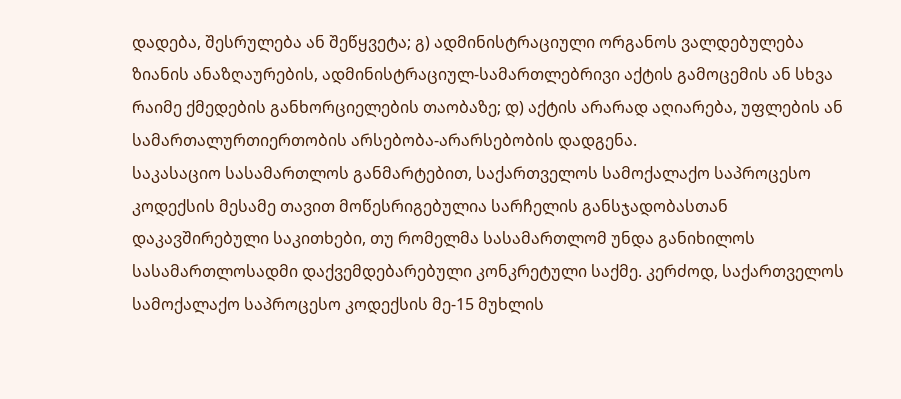დადება, შესრულება ან შეწყვეტა; გ) ადმინისტრაციული ორგანოს ვალდებულება ზიანის ანაზღაურების, ადმინისტრაციულ-სამართლებრივი აქტის გამოცემის ან სხვა რაიმე ქმედების განხორციელების თაობაზე; დ) აქტის არარად აღიარება, უფლების ან სამართალურთიერთობის არსებობა-არარსებობის დადგენა.
საკასაციო სასამართლოს განმარტებით, საქართველოს სამოქალაქო საპროცესო კოდექსის მესამე თავით მოწესრიგებულია სარჩელის განსჯადობასთან დაკავშირებული საკითხები, თუ რომელმა სასამართლომ უნდა განიხილოს სასამართლოსადმი დაქვემდებარებული კონკრეტული საქმე. კერძოდ, საქართველოს სამოქალაქო საპროცესო კოდექსის მე-15 მუხლის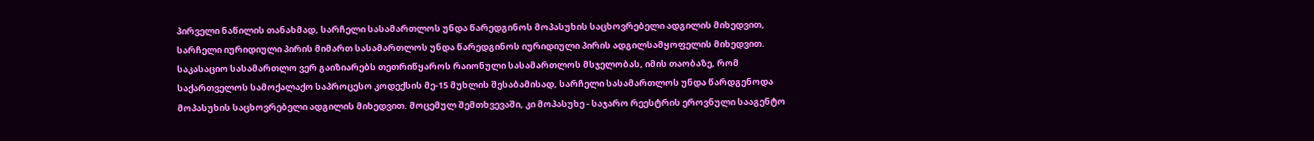პირველი ნაწილის თანახმად, სარჩელი სასამართლოს უნდა წარედგინოს მოპასუხის საცხოვრებელი ადგილის მიხედვით, სარჩელი იურიდიული პირის მიმართ სასამართლოს უნდა წარედგინოს იურიდიული პირის ადგილსამყოფელის მიხედვით.
საკასაციო სასამართლო ვერ გაიზიარებს თეთრიწყაროს რაიონული სასამართლოს მსჯელობას, იმის თაობაზე, რომ საქართველოს სამოქალაქო საპროცესო კოდექსის მე-15 მუხლის შესაბამისად, სარჩელი სასამართლოს უნდა წარდგენოდა მოპასუხის საცხოვრებელი ადგილის მიხედვით. მოცემულ შემთხვევაში, კი მოპასუხე - საჯარო რეესტრის ეროვნული სააგენტო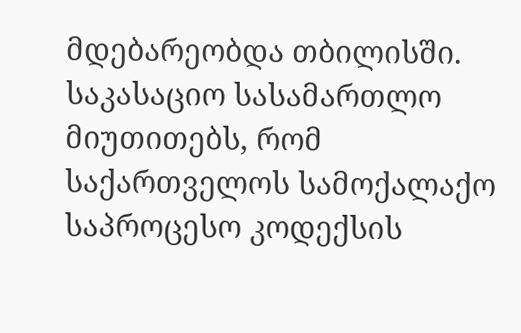მდებარეობდა თბილისში.
საკასაციო სასამართლო მიუთითებს, რომ საქართველოს სამოქალაქო საპროცესო კოდექსის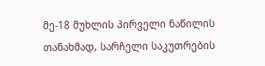მე-18 მუხლის პირველი ნაწილის თანახმად, სარჩელი საკუთრების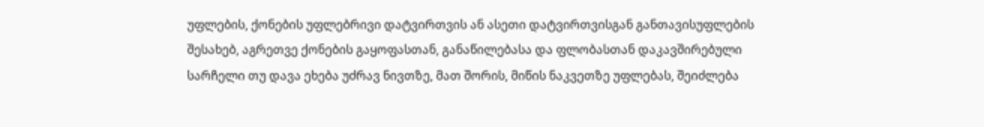უფლების, ქონების უფლებრივი დატვირთვის ან ასეთი დატვირთვისგან განთავისუფლების შესახებ, აგრეთვე ქონების გაყოფასთან, განაწილებასა და ფლობასთან დაკავშირებული სარჩელი თუ დავა ეხება უძრავ ნივთზე, მათ შორის, მიწის ნაკვეთზე უფლებას, შეიძლება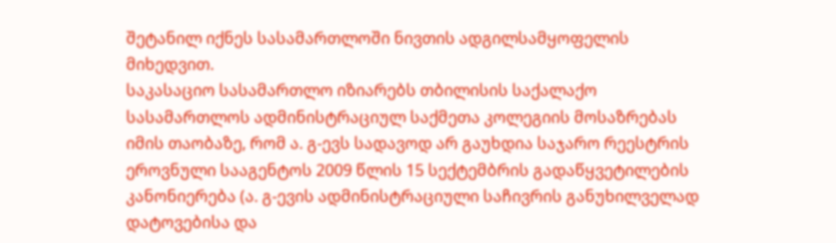შეტანილ იქნეს სასამართლოში ნივთის ადგილსამყოფელის მიხედვით.
საკასაციო სასამართლო იზიარებს თბილისის საქალაქო სასამართლოს ადმინისტრაციულ საქმეთა კოლეგიის მოსაზრებას იმის თაობაზე, რომ ა. გ-ევს სადავოდ არ გაუხდია საჯარო რეესტრის ეროვნული სააგენტოს 2009 წლის 15 სექტემბრის გადაწყვეტილების კანონიერება (ა. გ-ევის ადმინისტრაციული საჩივრის განუხილველად დატოვებისა და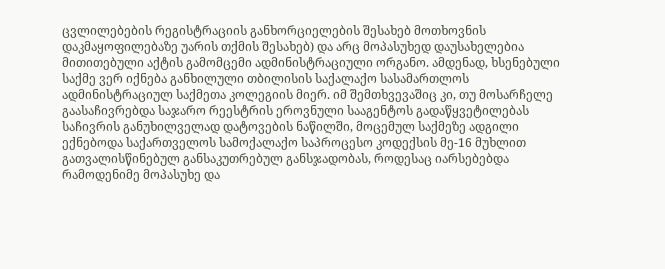ცვლილებების რეგისტრაციის განხორციელების შესახებ მოთხოვნის დაკმაყოფილებაზე უარის თქმის შესახებ) და არც მოპასუხედ დაუსახელებია მითითებული აქტის გამომცემი ადმინისტრაციული ორგანო. ამდენად, ხსენებული საქმე ვერ იქნება განხილული თბილისის საქალაქო სასამართლოს ადმინისტრაციულ საქმეთა კოლეგიის მიერ. იმ შემთხვევაშიც კი, თუ მოსარჩელე გაასაჩივრებდა საჯარო რეესტრის ეროვნული სააგენტოს გადაწყვეტილებას საჩივრის განუხილველად დატოვების ნაწილში, მოცემულ საქმეზე ადგილი ექნებოდა საქართველოს სამოქალაქო საპროცესო კოდექსის მე-16 მუხლით გათვალისწინებულ განსაკუთრებულ განსჯადობას, როდესაც იარსებებდა რამოდენიმე მოპასუხე და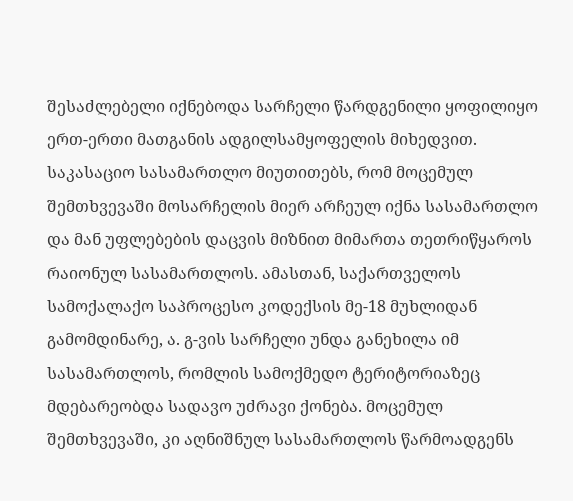შესაძლებელი იქნებოდა სარჩელი წარდგენილი ყოფილიყო ერთ-ერთი მათგანის ადგილსამყოფელის მიხედვით. საკასაციო სასამართლო მიუთითებს, რომ მოცემულ შემთხვევაში მოსარჩელის მიერ არჩეულ იქნა სასამართლო და მან უფლებების დაცვის მიზნით მიმართა თეთრიწყაროს რაიონულ სასამართლოს. ამასთან, საქართველოს სამოქალაქო საპროცესო კოდექსის მე-18 მუხლიდან გამომდინარე, ა. გ-ვის სარჩელი უნდა განეხილა იმ სასამართლოს, რომლის სამოქმედო ტერიტორიაზეც მდებარეობდა სადავო უძრავი ქონება. მოცემულ შემთხვევაში, კი აღნიშნულ სასამართლოს წარმოადგენს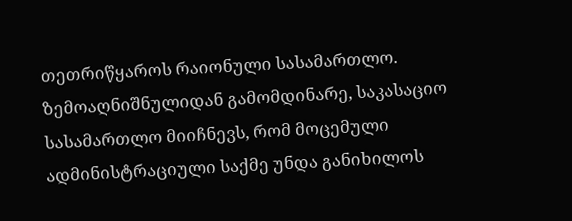თეთრიწყაროს რაიონული სასამართლო.
ზემოაღნიშნულიდან გამომდინარე, საკასაციო სასამართლო მიიჩნევს, რომ მოცემული ადმინისტრაციული საქმე უნდა განიხილოს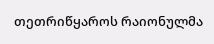თეთრიწყაროს რაიონულმა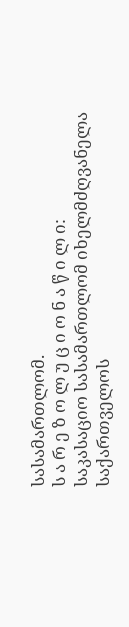სასამართლომ.
ს ა რ ე ზ ო ლ უ ც ი ო ნ ა წ ი ლ ი:
საკასაციო სასამართლომ იხელმძღვანელა საქართველოს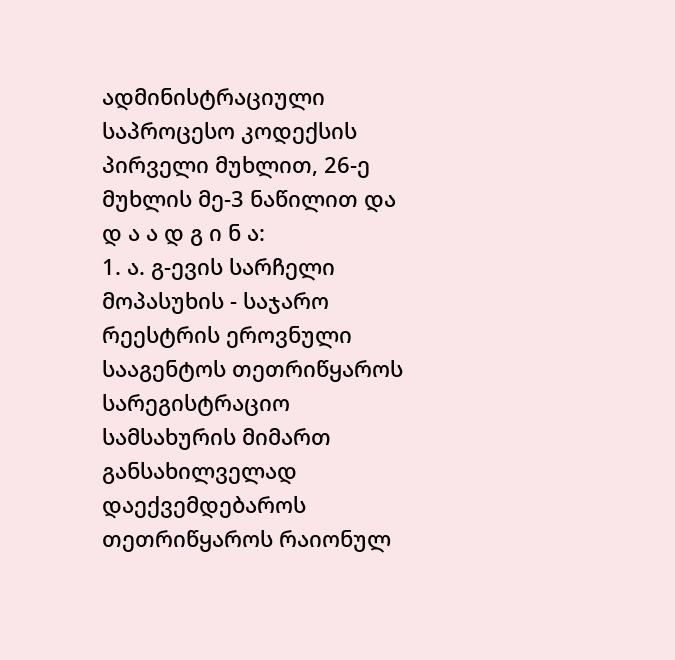ადმინისტრაციული საპროცესო კოდექსის პირველი მუხლით, 26-ე მუხლის მე-3 ნაწილით და
დ ა ა დ გ ი ნ ა:
1. ა. გ-ევის სარჩელი მოპასუხის - საჯარო რეესტრის ეროვნული სააგენტოს თეთრიწყაროს სარეგისტრაციო სამსახურის მიმართ განსახილველად დაექვემდებაროს თეთრიწყაროს რაიონულ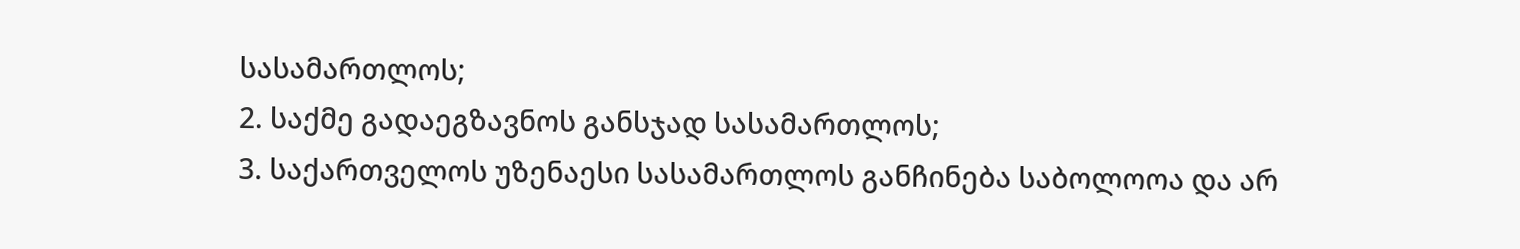სასამართლოს;
2. საქმე გადაეგზავნოს განსჯად სასამართლოს;
3. საქართველოს უზენაესი სასამართლოს განჩინება საბოლოოა და არ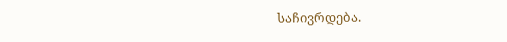საჩივრდება.